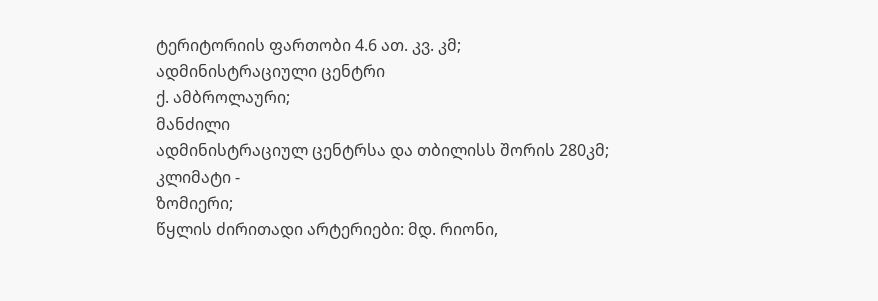ტერიტორიის ფართობი 4.6 ათ. კვ. კმ;
ადმინისტრაციული ცენტრი
ქ. ამბროლაური;
მანძილი
ადმინისტრაციულ ცენტრსა და თბილისს შორის 280კმ;
კლიმატი -
ზომიერი;
წყლის ძირითადი არტერიები: მდ. რიონი,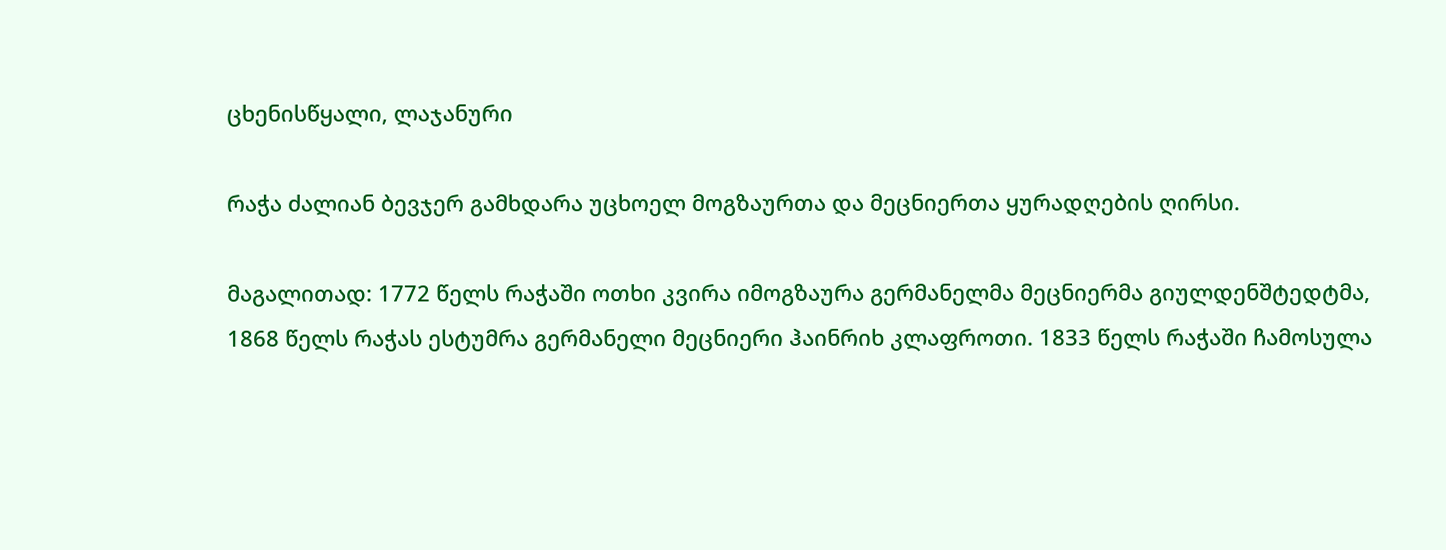ცხენისწყალი, ლაჯანური

რაჭა ძალიან ბევჯერ გამხდარა უცხოელ მოგზაურთა და მეცნიერთა ყურადღების ღირსი.

მაგალითად: 1772 წელს რაჭაში ოთხი კვირა იმოგზაურა გერმანელმა მეცნიერმა გიულდენშტედტმა, 1868 წელს რაჭას ესტუმრა გერმანელი მეცნიერი ჰაინრიხ კლაფროთი. 1833 წელს რაჭაში ჩამოსულა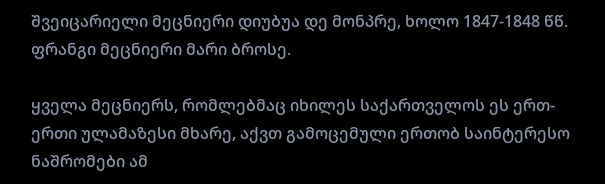შვეიცარიელი მეცნიერი დიუბუა დე მონპრე, ხოლო 1847-1848 წწ. ფრანგი მეცნიერი მარი ბროსე.

ყველა მეცნიერს, რომლებმაც იხილეს საქართველოს ეს ერთ-ერთი ულამაზესი მხარე, აქვთ გამოცემული ერთობ საინტერესო ნაშრომები ამ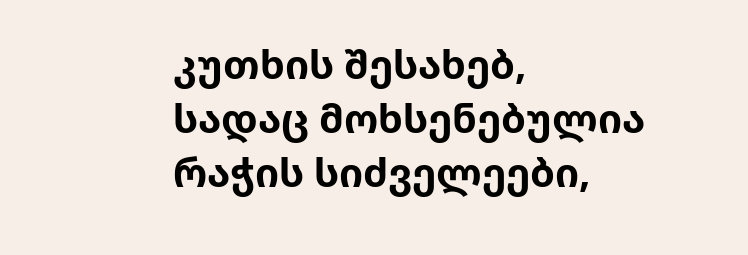კუთხის შესახებ, სადაც მოხსენებულია რაჭის სიძველეები,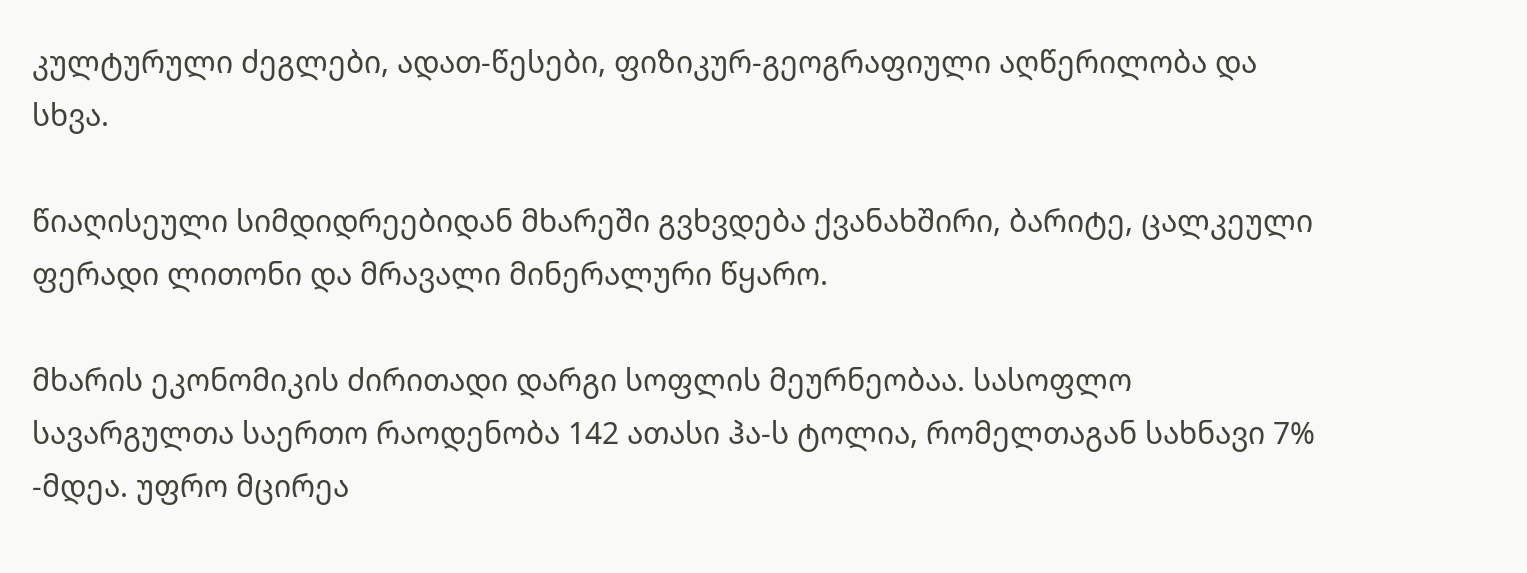კულტურული ძეგლები, ადათ-წესები, ფიზიკურ-გეოგრაფიული აღწერილობა და სხვა.

წიაღისეული სიმდიდრეებიდან მხარეში გვხვდება ქვანახშირი, ბარიტე, ცალკეული ფერადი ლითონი და მრავალი მინერალური წყარო.

მხარის ეკონომიკის ძირითადი დარგი სოფლის მეურნეობაა. სასოფლო სავარგულთა საერთო რაოდენობა 142 ათასი ჰა-ს ტოლია, რომელთაგან სახნავი 7% -მდეა. უფრო მცირეა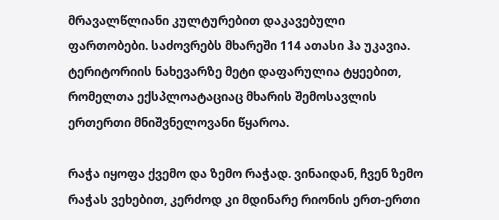მრავალწლიანი კულტურებით დაკავებული ფართობები. საძოვრებს მხარეში 114 ათასი ჰა უკავია. ტერიტორიის ნახევარზე მეტი დაფარულია ტყეებით, რომელთა ექსპლოატაციაც მხარის შემოსავლის ერთერთი მნიშვნელოვანი წყაროა.

რაჭა იყოფა ქვემო და ზემო რაჭად. ვინაიდან, ჩვენ ზემო რაჭას ვეხებით, კერძოდ კი მდინარე რიონის ერთ-ერთი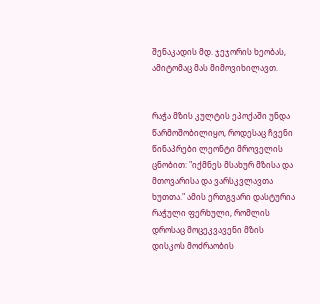შენაკადის მდ. ჯეჯორის ხეობას, ამიტომაც მას მიმოვიხილავთ.


რაჭა მზის კულტის ეპოქაში უნდა წარმოშობილიყო, როდესაც ჩვენი წინაპრები ლეონტი მროველის ცნობით: "იქმნეს მსახურ მზისა და მთოვარისა და ვარსკვლავთა ხუთთა." ამის ერთგვარი დასტურია რაჭული ფერხული, რომლის დროსაც მოცეკვავენი მზის დისკოს მოძრაობის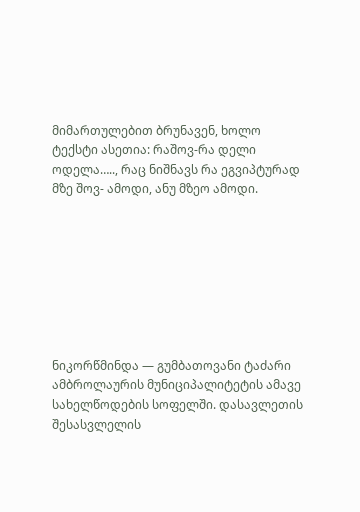მიმართულებით ბრუნავენ, ხოლო ტექსტი ასეთია: რაშოვ-რა დელი ოდელა….., რაც ნიშნავს რა ეგვიპტურად მზე შოვ- ამოდი, ანუ მზეო ამოდი.








ნიკორწმინდა — გუმბათოვანი ტაძარი ამბროლაურის მუნიციპალიტეტის ამავე სახელწოდების სოფელში. დასავლეთის შესასვლელის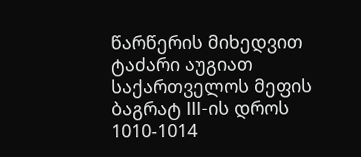წარწერის მიხედვით ტაძარი აუგიათ საქართველოს მეფის ბაგრატ III-ის დროს 1010-1014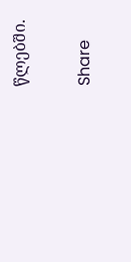წლებში.

Share